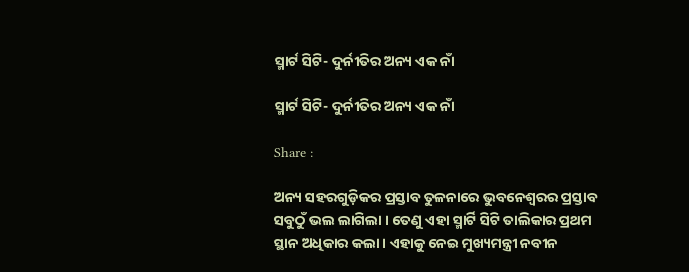ସ୍ମାର୍ଟ ସିଟି- ଦୁର୍ନୀତିର ଅନ୍ୟ ଏକ ନାଁ

ସ୍ମାର୍ଟ ସିଟି- ଦୁର୍ନୀତିର ଅନ୍ୟ ଏକ ନାଁ

Share :

ଅନ୍ୟ ସହରଗୁଡ଼ିକର ପ୍ରସ୍ତାବ ତୁଳନାରେ ଭୁବନେଶ୍ବରର ପ୍ରସ୍ତାବ ସବୁଠୁଁ ଭଲ ଲାଗିଲା । ତେଣୁ ଏହା ସ୍ମାର୍ଟି ସିଟି ତାଲିକାର ପ୍ରଥମ ସ୍ଥାନ ଅଧିକାର କଲା । ଏହାକୁ ନେଇ ମୁଖ୍ୟମନ୍ତ୍ରୀ ନବୀନ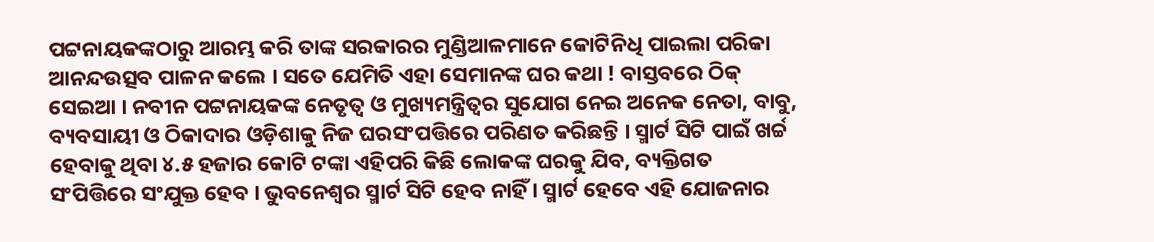ପଟ୍ଟନାୟକଙ୍କଠାରୁ ଆରମ୍ଭ କରି ତାଙ୍କ ସରକାରର ମୁଣ୍ଡିଆଳମାନେ କୋଟିନିଧି ପାଇଲା ପରିକା ଆନନ୍ଦଉତ୍ସବ ପାଳନ କଲେ । ସତେ ଯେମିତି ଏହା ସେମାନଙ୍କ ଘର କଥା ! ବାସ୍ତବରେ ଠିକ୍ ସେଇଆ । ନବୀନ ପଟ୍ଟନାୟକଙ୍କ ନେତୃତ୍ବ ଓ ମୁଖ୍ୟମନ୍ତ୍ରିତ୍ବର ସୁଯୋଗ ନେଇ ଅନେକ ନେତା, ବାବୁ, ବ୍ୟବସାୟୀ ଓ ଠିକାଦାର ଓଡ଼ିଶାକୁ ନିଜ ଘରସଂପତ୍ତିରେ ପରିଣତ କରିଛନ୍ତି । ସ୍ମାର୍ଟ ସିଟି ପାଇଁ ଖର୍ଚ୍ଚ ହେବାକୁ ଥିବା ୪.୫ ହଜାର କୋଟି ଟଙ୍କା ଏହିପରି କିଛି ଲୋକଙ୍କ ଘରକୁ ଯିବ, ବ୍ୟକ୍ତିଗତ ସଂପିତ୍ତିରେ ସଂଯୁକ୍ତ ହେବ । ଭୁବନେଶ୍ବର ସ୍ମାର୍ଟ ସିଟି ହେବ ନାହିଁ । ସ୍ମାର୍ଟ ହେବେ ଏହି ଯୋଜନାର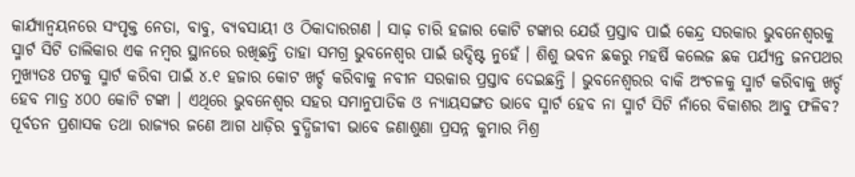କାର୍ଯ୍ୟାନ୍ବୟନରେ ସଂପୃକ୍ତ ନେତା, ବାବୁ, ବ୍ୟବସାୟୀ ଓ ଠିକାଦାରଗଣ । ସାଢ଼ ଚାରି ହଜାର କୋଟି ଟଙ୍କାର ଯେଉଁ ପ୍ରସ୍ତାବ ପାଇଁ କେନ୍ଦ୍ର ସରକାର ଭୁବନେଶ୍ବରକୁ ସ୍ମାର୍ଟ ସିଟି ତାଲିକାର ଏକ ନମ୍ବର ସ୍ଥାନରେ ରଖିଛନ୍ତି ତାହା ସମଗ୍ର ଭୁବନେଶ୍ବର ପାଇଁ ଉଦ୍ଦିଷ୍ଟ ନୁହେଁ । ଶିଶୁ ଭବନ ଛକରୁ ମହର୍ଷି କଲେଜ ଛକ ପର୍ଯ୍ୟନ୍ତ ଜନପଥର ମୁଖ୍ୟତଃ ପଟକୁ ସ୍ମାର୍ଟ କରିବା ପାଇଁ ୪.୧ ହଜାର କୋଟ ଖର୍ଚ୍ଚ କରିବାକୁ ନବୀନ ସରକାର ପ୍ରସ୍ତାବ ଦେଇଛନ୍ତି । ଭୁବନେଶ୍ବରର ବାକି ଅଂଚଳକୁ ସ୍ମାର୍ଟ କରିବାକୁ ଖର୍ଚ୍ଚ ହେବ ମାତ୍ର ୪୦୦ କୋଟି ଟଙ୍କା । ଏଥିରେ ଭୁବନେଶ୍ବର ସହର ସମାନୁପାତିକ ଓ ନ୍ୟାୟସଙ୍ଗତ ଭାବେ ସ୍ମାର୍ଟ ହେବ ନା ସ୍ମାର୍ଟ ସିଟି ନାଁରେ ବିକାଶର ଆବୁ ଫଳିବ? ପୂର୍ବତନ ପ୍ରଶାସକ ତଥା ରାଜ୍ୟର ଜଣେ ଆଗ ଧାଡ଼ିର ବୁଦ୍ଧିଜୀବୀ ଭାବେ ଜଣାଶୁଣା ପ୍ରସନ୍ନ କୁମାର ମିଶ୍ର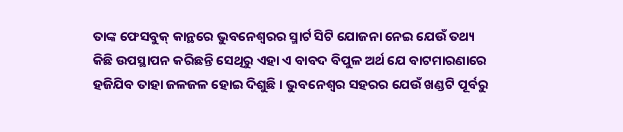ତାଙ୍କ ଫେସବୁକ୍ କାନ୍ଥରେ ଭୁବନେଶ୍ବରର ସ୍ମାର୍ଟ ସିଟି ଯୋଜନା ନେଇ ଯେଉଁ ତଥ୍ୟ କିଛି ଉପସ୍ଥାପନ କରିଛନ୍ତି ସେଥିରୁ ଏହା ଏ ବାବଦ ବିପୁଳ ଅର୍ଥ ଯେ ବାଟମାରଣାରେ ହଜିଯିବ ତାହା ଜଳଜଳ ହୋଇ ଦିଶୁଛି । ଭୁବନେଶ୍ବର ସହରର ଯେଉଁ ଖଣ୍ଡଟି ପୂର୍ବରୁ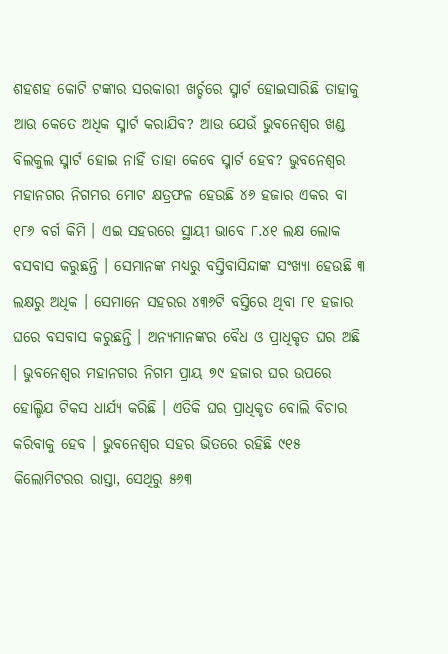ଶହଶହ କୋଟି ଟଙ୍କାର ସରକାରୀ ଖର୍ଚ୍ଚରେ ସ୍ମାର୍ଟ ହୋଇସାରିଛି ତାହାକୁ ଆଉ କେତେ ଅଧିକ ସ୍ମାର୍ଟ କରାଯିବ? ଆଉ ଯେଉଁ ଭୁବନେଶ୍ବର ଖଣ୍ଡ ବିଲକୁଲ ସ୍ମାର୍ଟ ହୋଇ ନାହିଁ ତାହା କେବେ ସ୍ମାର୍ଟ ହେବ? ଭୁବନେଶ୍ବର ମହାନଗର ନିଗମର ମୋଟ କ୍ଷତ୍ରଫଳ ହେଉଛି ୪୬ ହଜାର ଏକର ବା ୧୮୬ ବର୍ଗ କିମି । ଏଇ ସହରରେ ସ୍ଥାୟୀ ଭାବେ ୮.୪୧ ଲକ୍ଷ ଲୋକ ବସବାସ କରୁଛନ୍ତି । ସେମାନଙ୍କ ମଧ୍ୟରୁ ବସ୍ତିବାସିନ୍ଦାଙ୍କ ସଂଖ୍ୟା ହେଉଛି ୩ ଲକ୍ଷରୁ ଅଧିକ । ସେମାନେ ସହରର ୪୩୬ଟି ବସ୍ତିରେ ଥିବା ୮୧ ହଜାର ଘରେ ବସବାସ କରୁଛନ୍ତି । ଅନ୍ୟମାନଙ୍କର ବୈଧ ଓ ପ୍ରାଧିକୃତ ଘର ଅଛି । ଭୁବନେଶ୍ବର ମହାନଗର ନିଗମ ପ୍ରାୟ ୭୯ ହଜାର ଘର ଉପରେ ହୋଲ୍ଡିଯ ଟିକସ ଧାର୍ଯ୍ୟ କରିଛି । ଏତିକି ଘର ପ୍ରାଧିକୃତ ବୋଲି ବିଚାର କରିବାକୁ ହେବ । ଭୁବନେଶ୍ବର ସହର ଭିତରେ ରହିଛି ୯୧୫ କିଲୋମିଟରର ରାସ୍ତା, ସେଥିରୁ ୫୬୩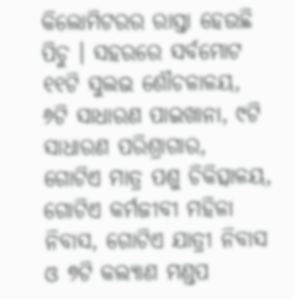କିଲୋମିଟରର ରାସ୍ତା ହେଉଛି ପିଚୁ । ସହରରେ ସର୍ବମୋଟ ୧୧ଟି ସୁଲଭ ଶୌଚଳାଳୟ, ୬ଟି ସାଧାରଣ ପାଇଖାନା, ୯ଟି ସାଧାରଣ ପରିଶ୍ରାଗାର, ଗୋଟିଏ ମାତ୍ର ପଶୁ ଚିକିତ୍ସାଳୟ, ଗୋଟିଏ କର୍ମଜୀବୀ ମହିଳା ନିବାସ, ଗୋଟିଏ ଯାତ୍ରୀ ନିବାସ ଓ ୭ଟି କଲ୍ୟାଣ ମଣ୍ଡପ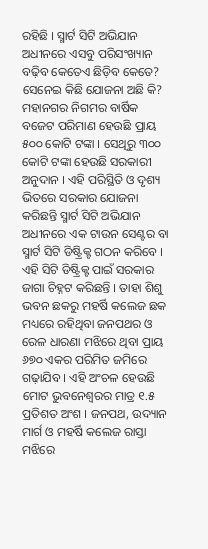ରହିଛି । ସ୍ମାର୍ଟ ସିଟି ଅଭିଯାନ ଅଧୀନରେ ଏସବୁ ପରିସଂଖ୍ୟାନ ବଢ଼ିବ କେତେଏ ଛିଡ଼ିବ କେତେ? ସେନେଇ କିଛି ଯୋଜନା ଅଛି କି? ମହାନଗର ନିଗମର ବାର୍ଷିକ ବଜେଟ ପରିମାଣ ହେଉଛି ପ୍ରାୟ ୫୦୦ କୋଟି ଟଙ୍କା । ସେଥିରୁ ୩୦୦ କୋଟି ଟଙ୍କା ହେଉଛି ସରକାରୀ ଅନୁଦାନ । ଏହି ପରିସ୍ଥିତି ଓ ଦୃଶ୍ୟ ଭିତରେ ସରକାର ଯୋଜନା କରିଛନ୍ତି ସ୍ମାର୍ଟ ସିଟି ଅଭିଯାନ ଅଧୀନରେ ଏକ ଟାଉନ ସେଣ୍ଟର ବା ସ୍ମାର୍ଟ ସିଟି ଡିଷ୍ଟ୍ରିକ୍ଟ ଗଠନ କରିବେ । ଏହି ସିଟି ଡିଷ୍ଟ୍ରିକ୍ଟ ପାଇଁ ସରକାର ଜାଗା ଚିହ୍ନଟ କରିଛନ୍ତି । ତାହା ଶିଶୁ ଭବନ ଛକରୁ ମହର୍ଷି କଲେଜ ଛକ ମଧ୍ୟରେ ରହିଥିବା ଜନପଥର ଓ ରେଳ ଧାରଣା ମଝିରେ ଥିବା ପ୍ରାୟ ୬୭୦ ଏକର ପରିମିତ ଜମିରେ ଗଢ଼ାଯିବ । ଏହି ଅଂଚଳ ହେଉଛି ମୋଟ ଭୁବନେଶ୍ବରର ମାତ୍ର ୧.୫ ପ୍ରତିଶତ ଅଂଶ । ଜନପଥ, ଉଦ୍ୟାନ ମାର୍ଗ ଓ ମହର୍ଷି କଲେଜ ରାସ୍ତା ମଝିରେ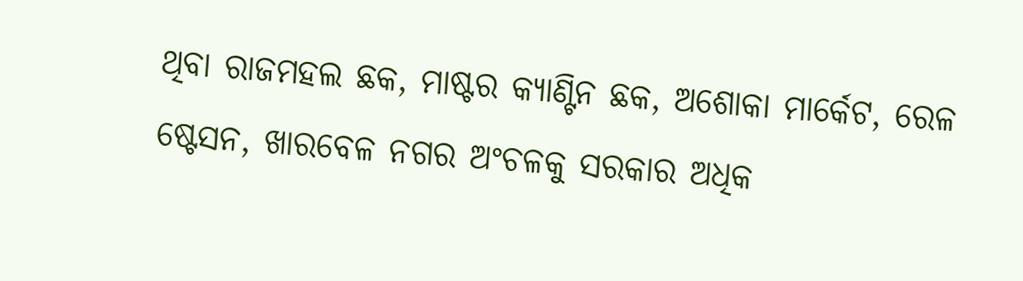ଥିବା ରାଜମହଲ ଛକ, ମାଷ୍ଟର କ୍ୟାଣ୍ଟିନ ଛକ, ଅଶୋକା ମାର୍କେଟ, ରେଳ ଷ୍ଟେସନ, ଖାରବେଳ ନଗର ଅଂଚଳକୁ ସରକାର ଅଧିକ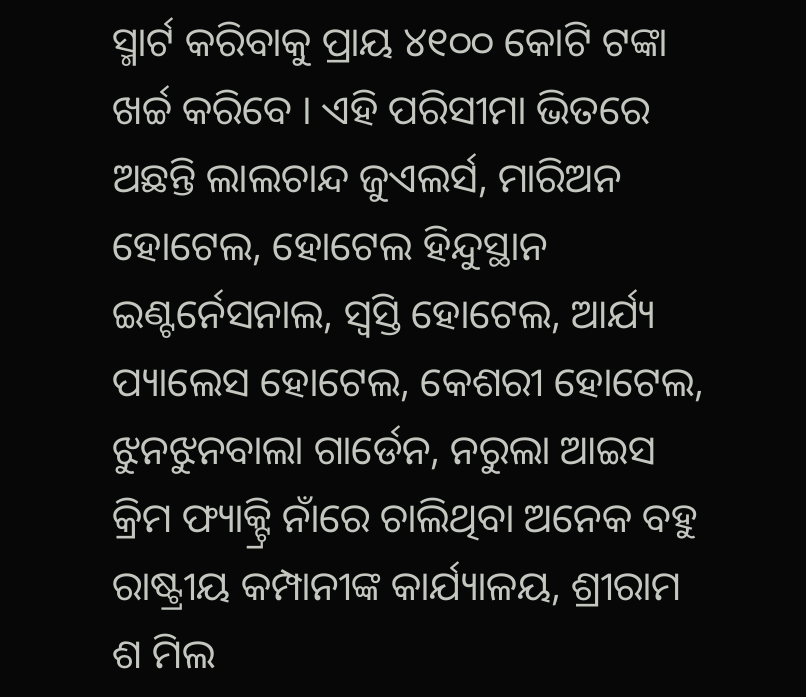ସ୍ମାର୍ଟ କରିବାକୁ ପ୍ରାୟ ୪୧୦୦ କୋଟି ଟଙ୍କା ଖର୍ଚ୍ଚ କରିବେ । ଏହି ପରିସୀମା ଭିତରେ ଅଛନ୍ତି ଲାଲଚାନ୍ଦ ଜୁଏଲର୍ସ, ମାରିଅନ ହୋଟେଲ, ହୋଟେଲ ହିନ୍ଦୁସ୍ଥାନ ଇଣ୍ଟର୍ନେସନାଲ, ସ୍ବସ୍ତି ହୋଟେଲ, ଆର୍ଯ୍ୟ ପ୍ୟାଲେସ ହୋଟେଲ, କେଶରୀ ହୋଟେଲ, ଝୁନଝୁନବାଲା ଗାର୍ଡେନ, ନରୁଲା ଆଇସ କ୍ରିମ ଫ୍ୟାକ୍ଟ୍ରି ନାଁରେ ଚାଲିଥିବା ଅନେକ ବହୁ ରାଷ୍ଟ୍ରୀୟ କମ୍ପାନୀଙ୍କ କାର୍ଯ୍ୟାଳୟ, ଶ୍ରୀରାମ ଶ ମିଲ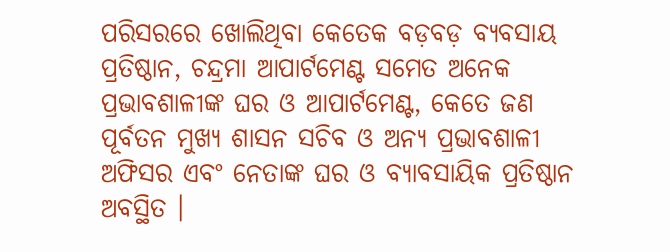ପରିସରରେ ଖୋଲିଥିବା କେତେକ ବଡ଼ବଡ଼ ବ୍ୟବସାୟ ପ୍ରତିଷ୍ଠାନ, ଚନ୍ଦ୍ରମା ଆପାର୍ଟମେଣ୍ଟ ସମେତ ଅନେକ ପ୍ରଭାବଶାଳୀଙ୍କ ଘର ଓ ଆପାର୍ଟମେଣ୍ଟ, କେତେ ଜଣ ପୂର୍ବତନ ମୁଖ୍ୟ ଶାସନ ସଚିବ ଓ ଅନ୍ୟ ପ୍ରଭାବଶାଳୀ ଅଫିସର ଏବଂ ନେତାଙ୍କ ଘର ଓ ବ୍ୟାବସାୟିକ ପ୍ରତିଷ୍ଠାନ ଅବସ୍ଥିତ ।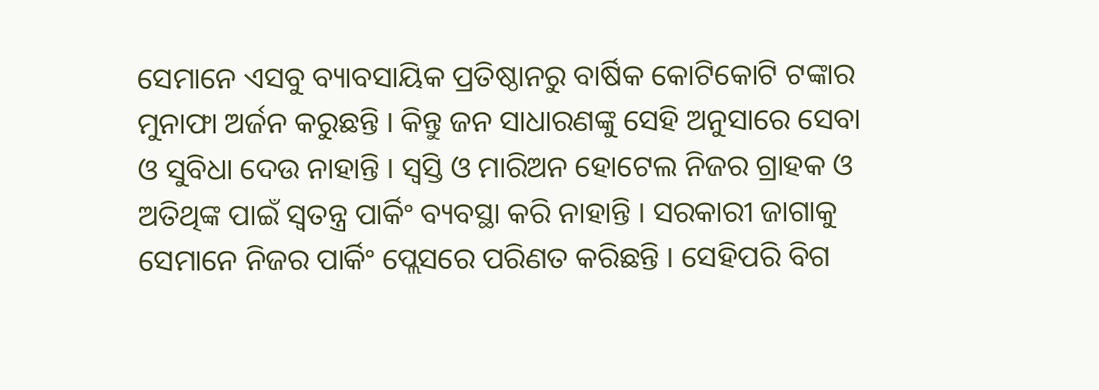ସେମାନେ ଏସବୁ ବ୍ୟାବସାୟିକ ପ୍ରତିଷ୍ଠାନରୁ ବାର୍ଷିକ କୋଟିକୋଟି ଟଙ୍କାର ମୁନାଫା ଅର୍ଜନ କରୁଛନ୍ତି । କିନ୍ତୁ ଜନ ସାଧାରଣଙ୍କୁ ସେହି ଅନୁସାରେ ସେବା ଓ ସୁବିଧା ଦେଉ ନାହାନ୍ତି । ସ୍ବସ୍ତି ଓ ମାରିଅନ ହୋଟେଲ ନିଜର ଗ୍ରାହକ ଓ ଅତିଥିଙ୍କ ପାଇଁ ସ୍ବତନ୍ତ୍ର ପାର୍କିଂ ବ୍ୟବସ୍ଥା କରି ନାହାନ୍ତି । ସରକାରୀ ଜାଗାକୁ ସେମାନେ ନିଜର ପାର୍କିଂ ପ୍ଲେସରେ ପରିଣତ କରିଛନ୍ତି । ସେହିପରି ବିଗ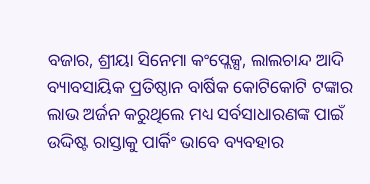ବଜାର, ଶ୍ରୀୟା ସିନେମା କଂପ୍ଲେକ୍ସ, ଲାଲଚାନ୍ଦ ଆଦି ବ୍ୟାବସାୟିକ ପ୍ରତିଷ୍ଠାନ ବାର୍ଷିକ କୋଟିକୋଟି ଟଙ୍କାର ଲାଭ ଅର୍ଜନ କରୁଥିଲେ ମଧ୍ୟ ସର୍ବସାଧାରଣଙ୍କ ପାଇଁ ଉଦ୍ଦିଷ୍ଟ ରାସ୍ତାକୁ ପାର୍କିଂ ଭାବେ ବ୍ୟବହାର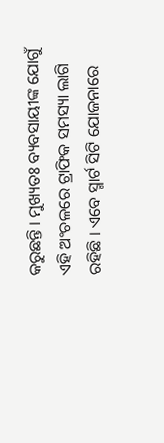କରୁଛନ୍ତି । ମୁଖ୍ୟତଃ ବ୍ୟବସାୟୀଙ୍କ ଯୋଗୁଁ ଏହି ଅଂଚଳରେ ଟ୍ରାଫିକ ସମସ୍ୟା ଲାଗି ରହିଛି । ଏବେ ସ୍ମାର୍ଟ ସିଟି ଯୋଜନାରେ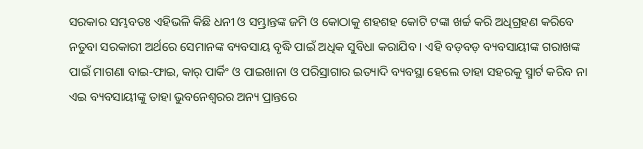ସରକାର ସମ୍ଭବତଃ ଏହିଭଳି କିଛି ଧନୀ ଓ ସମ୍ଭ୍ରାନ୍ତଙ୍କ ଜମି ଓ କୋଠାକୁ ଶହଶହ କୋଟି ଟଙ୍କା ଖର୍ଚ୍ଚ କରି ଅଧିଗ୍ରହଣ କରିବେ ନତୁବା ସରକାରୀ ଅର୍ଥରେ ସେମାନଙ୍କ ବ୍ୟବସାୟ ବୃଦ୍ଧି ପାଇଁ ଅଧିକ ସୁବିଧା କରାଯିବ । ଏହି ବଡ଼ବଡ଼ ବ୍ୟବସାୟୀଙ୍କ ଗରାଖଙ୍କ ପାଇଁ ମାଗଣା ବାଇ-ଫାଇ, କାର୍ ପାର୍କିଂ ଓ ପାଇଖାନା ଓ ପରିସ୍ରାଗାର ଇତ୍ୟାଦି ବ୍ୟବସ୍ଥା ହେଲେ ତାହା ସହରକୁ ସ୍ମାର୍ଟ କରିବ ନା ଏଇ ବ୍ୟବସାୟୀଙ୍କୁ ତାହା ଭୁବନେଶ୍ବରର ଅନ୍ୟ ପ୍ରାନ୍ତରେ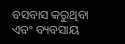ବସବାସ କରୁଥିବା ଏବଂ ବ୍ୟବସାୟ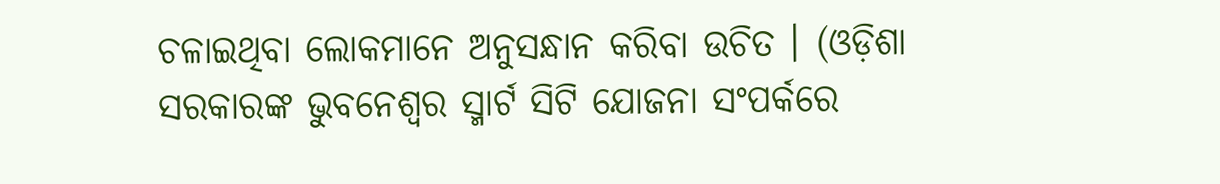ଚଳାଇଥିବା ଲୋକମାନେ ଅନୁସନ୍ଧାନ କରିବା ଉଚିତ । (ଓଡ଼ିଶା ସରକାରଙ୍କ ଭୁବନେଶ୍ବର ସ୍ମାର୍ଟ ସିଟି ଯୋଜନା ସଂପର୍କରେ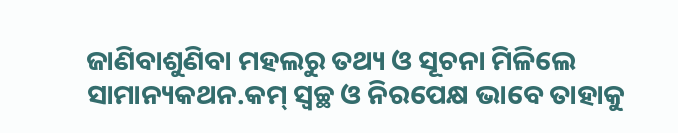ଜାଣିବାଶୁଣିବା ମହଲରୁ ତଥ୍ୟ ଓ ସୂଚନା ମିଳିଲେ ସାମାନ୍ୟକଥନ.କମ୍ ସ୍ବଚ୍ଛ ଓ ନିରପେକ୍ଷ ଭାବେ ତାହାକୁ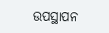ଉପସ୍ଥାପନ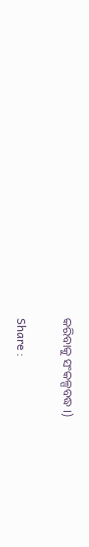କରିବାକୁ ସଂକଳ୍ପବଦ୍ଧ ।)

Share :